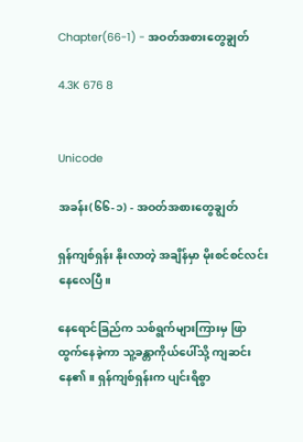Chapter(66-1) - အဝတ်အစားတွေချွတ်

4.3K 676 8


Unicode

အခန်း(၆၆-၁) - အဝတ်အစားတွေချွတ်

ရှန်ကျစ်ရှန်း နိုးလာတဲ့ အချိန်မှာ မိုးစင်စင်လင်းနေလေပြီ။

နေရောင်ခြည်က သစ်ရွက်များကြားမှ ဖြာထွက်နေခဲ့ကာ သူ့ခန္တာကိုယ်ပေါ်သို့ ကျဆင်းနေ၏။ ရှန်ကျစ်ရှန်းက ပျင်းရိစွာ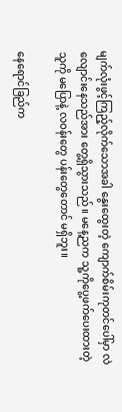မျက်လုံးဖွင့်ကြည့်လိုက်သောအခါ နွေးထွေးတဲ့ ကျောက်စိမ်းကုတင်ပေါ်မှာ လဲလျောင်းနေသည်အား တွေ့ရှိသွားသည်။ မနေ့ညက သူ့ကိုပွေ့ဖက်ပေးထားတဲ့သူကို မပြောနဲ့ လဝန်းတွေ ပန်းတွေတောင် မရှိဘူး။

နေရောင်ခြည်က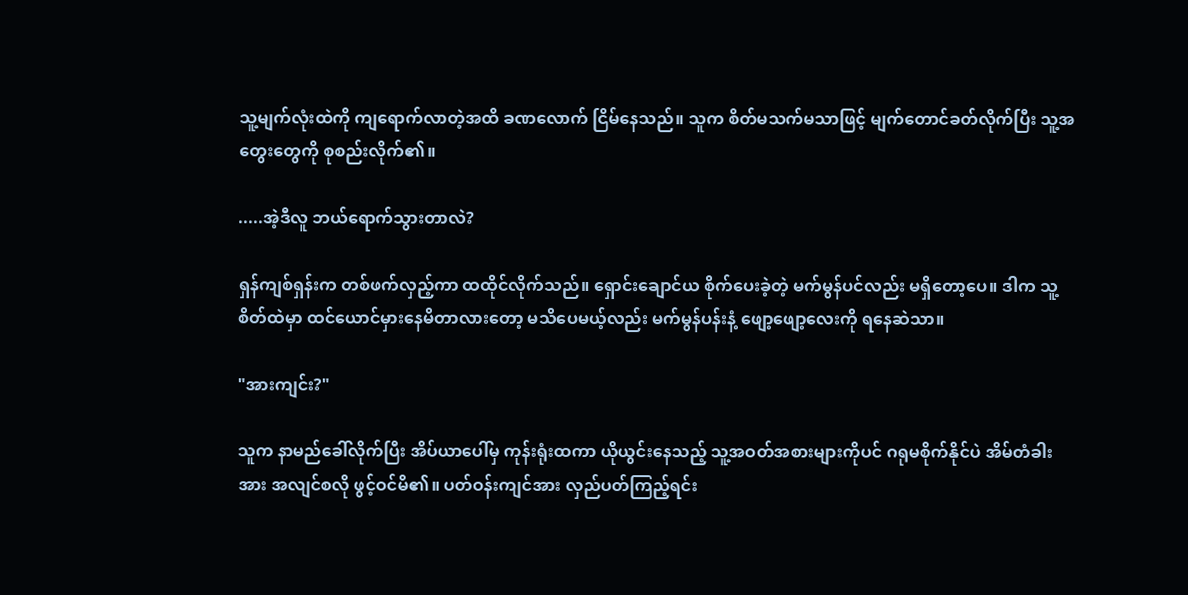သူ့မျက်လုံးထဲကို ကျရောက်လာတဲ့အထိ ခဏလောက် ငြိမ်နေသည်။ သူက စိတ်မသက်မသာဖြင့် မျက်တောင်ခတ်လိုက်ပြီး သူ့အတွေးတွေကို စုစည်းလိုက်၏။

.....အဲ့ဒီလူ ဘယ်ရောက်သွားတာလဲ?

ရှန်ကျစ်ရှန်းက တစ်ဖက်လှည့်ကာ ထထိုင်လိုက်သည်။ ရှောင်းချောင်ယ စိုက်ပေးခဲ့တဲ့ မက်မွန်ပင်လည်း မရှိတော့ပေ။ ဒါက သူ့စိတ်ထဲမှာ ထင်ယောင်မှားနေမိတာလားတော့ မသိပေမယ့်လည်း မက်မွန်ပန်းနံ့ ဖျော့ဖျော့လေးကို ရနေဆဲသာ။

"အားကျင်း?"

သူက နာမည်ခေါ်လိုက်ပြီး အိပ်ယာပေါ်မှ ကုန်းရုံးထကာ ယိုယွင်းနေသည့် သူ့အဝတ်အစားများကိုပင် ဂရုမစိုက်နိုင်ပဲ အိမ်တံခါးအား အလျင်စလို ဖွင့်ဝင်မိ၏။ ပတ်ဝန်းကျင်အား လှည်ပတ်ကြည့်ရင်း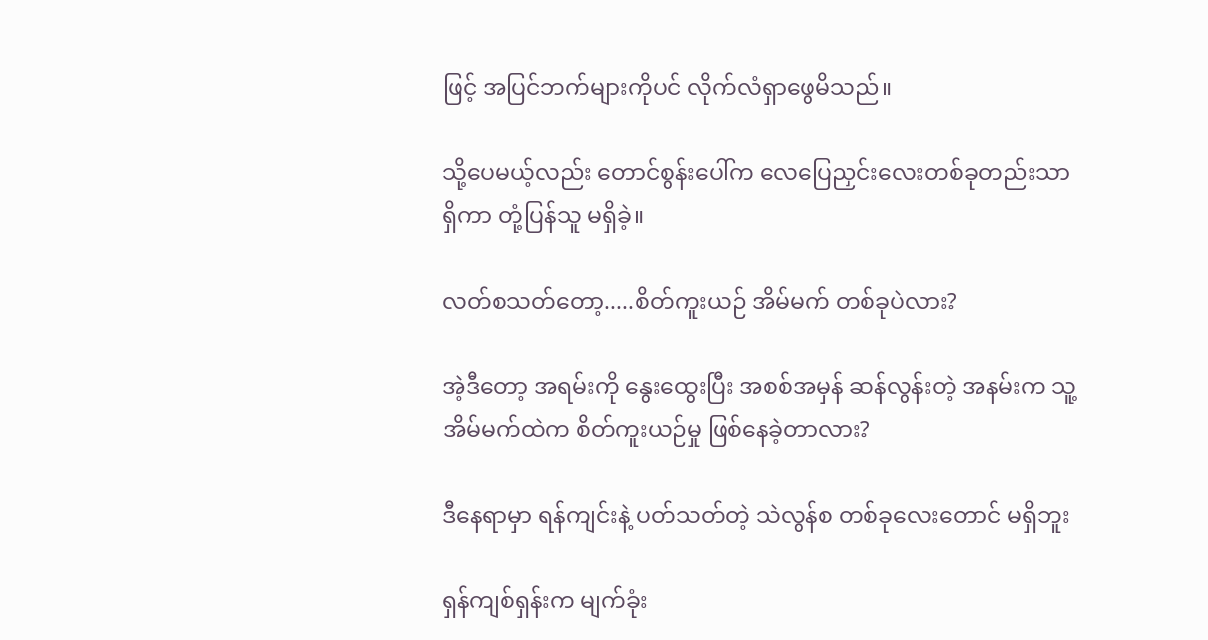ဖြင့် အပြင်ဘက်များကိုပင် လိုက်လံရှာဖွေမိသည်။

သို့ပေမယ့်လည်း တောင်စွန်းပေါ်က လေပြေညှင်းလေးတစ်ခုတည်းသာ ရှိကာ တုံ့ပြန်သူ မရှိခဲ့။

လတ်စသတ်တော့.....စိတ်ကူးယဉ် အိမ်မက် တစ်ခုပဲလား?

အဲ့ဒီတော့ အရမ်းကို နွေးထွေးပြီး အစစ်အမှန် ဆန်လွန်းတဲ့ အနမ်းက သူ့အိမ်မက်ထဲက စိတ်ကူးယဉ်မှု ဖြစ်နေခဲ့တာလား?

ဒီနေရာမှာ ရန်ကျင်းနဲ့ ပတ်သတ်တဲ့ သဲလွန်စ တစ်ခုလေးတောင် မရှိဘူး

ရှန်ကျစ်ရှန်းက မျက်ခုံး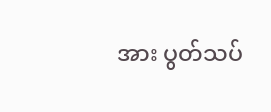အား ပွတ်သပ်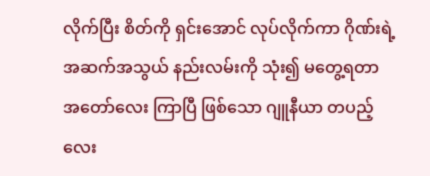လိုက်ပြီး စိတ်ကို ရှင်းအောင် လုပ်လိုက်ကာ ဂိုဏ်းရဲ့ အဆက်အသွယ် နည်းလမ်းကို သုံး၍ မတွေ့ရတာ အတော်လေး ကြာပြီ ဖြစ်သော ဂျူနီယာ တပည့်လေး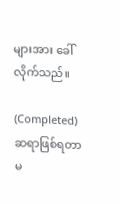များအား ခေါ်လိုက်သည်။

(Completed) ဆရာဖြစ်ရတာမ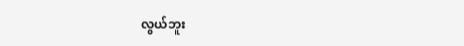လွယ်ဘူး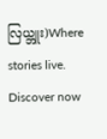လြယ္ဘူး)Where stories live. Discover now